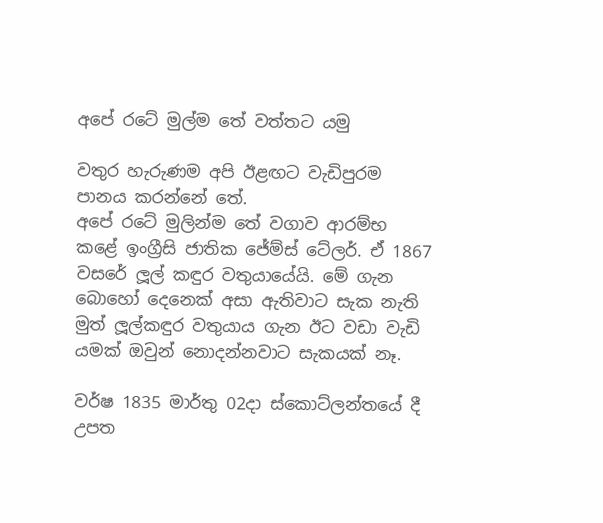අපේ රටේ මුල්ම තේ වත්තට යමු

වතුර හැරුණම අපි ඊළඟට වැඩිපුරම පානය කරන්නේ තේ.
අපේ රටේ මුලින්ම තේ වගාව ආරම්භ කළේ ඉංග්‍රීසි ජාතික ජේම්ස් ටේලර්. ඒ 1867 වසරේ ලූල් කඳුර වතුයායේයි. මේ ගැන බොහෝ දෙනෙක් අසා ඇතිවාට සැක නැති මුත් ලූල්කඳුර වතුයාය ගැන ඊට වඩා වැඩි යමක් ඔවුන් නොදන්නවාට සැකයක් නෑ.

වර්ෂ 1835 මාර්තු 02දා ස්කොට්ලන්තයේ දී උපත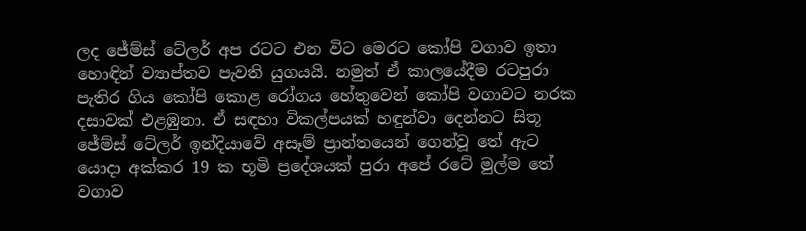ලද ජේම්ස් ටේලර් අප රටට එන විට මෙරට කෝපි වගාව ඉතා හොඳින් ව්‍යාප්තව පැවති යුගයයි. නමුත් ඒ කාලයේදීම රටපුරා පැතිර ගිය කෝපි කොළ රෝගය හේතුවෙන් කෝපි වගාවට නරක දසාවක් එළඹුනා. ඒ සඳහා විකල්පයක් හඳුන්වා දෙන්නට සිතූ ජේම්ස් ටේලර් ඉන්දියාවේ අසෑම් ප්‍රාන්තයෙන් ගෙන්වූ තේ ඇට යොදා අක්කර 19 ක භූමි ප්‍රදේශයක් පුරා අපේ රටේ මුල්ම තේ වගාව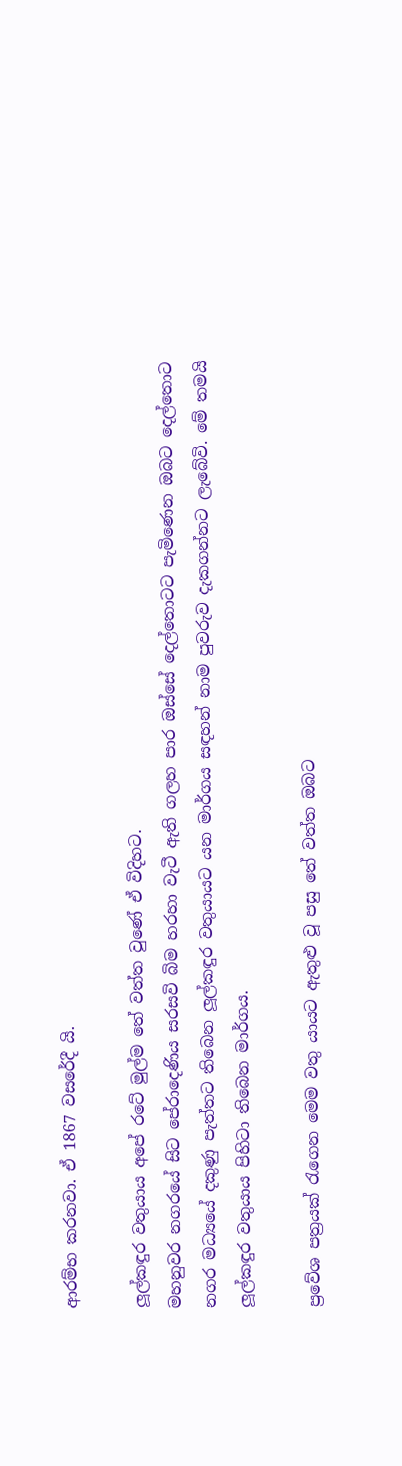ආරම්භ කරනවා. ඒ 1867 වසරේදී යි.

ලූල්කඳුර වතුයාය අපේ රටේ මුල්ම තේ වත්ත වුණේ ඒ විදිහට.
මහනුවර නගරයේ සිට පේරාදෙණිය සරසවි බිම හරහා වැටී ඇති ගලහ පාර ඔස්සේ දෙල්තොටට පැමිණෙන ඔබට දෙල්තොට නගර මධ්‍යයේ දකුණු පැත්තට තිබෙන ලූල්කඳුර වතුයායට යන මාර්ගය සඳහන් නාම පුවරුව දැකගන්නට ලැබේවි. මේ තමයි ලූල්කඳුර වතුයාය පිහිටා තිබෙන මාර්ගය.

ප්‍රවේශ පත්‍රයක් රැගෙන මෙම වතු යායට ඇතුළු වූ පසු තේ වත්ත ඔබට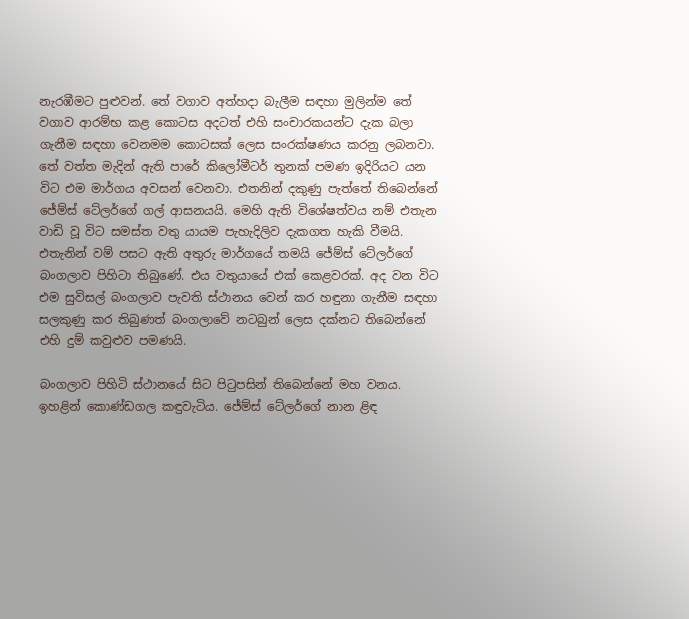නැරඹීමට පුළුවන්. තේ වගාව අත්හදා බැලීම සඳහා මුලින්ම තේ වගාව ආරම්භ කළ කොටස අදටත් එහි සංචාරකයන්ට දැක බලා ගැනීම සඳහා වෙනමම කොටසක් ලෙස සංරක්ෂණය කරනු ලබනවා.
තේ වත්ත මැදින් ඇති පාරේ කිලෝමීටර් තුනක් පමණ ඉදිරියට යන විට එම මාර්ගය අවසන් වෙනවා. එතනින් දකුණු පැත්තේ තිබෙන්නේ ජේම්ස් ටේලර්ගේ ගල් ආසනයයි. මෙහි ඇති විශේෂත්වය නම් එතැන වාඩි වූ විට සමස්ත වතු යායම පැහැදිලිව දැකගත හැකි වීමයි. එතැනින් වම් පසට ඇති අතුරු මාර්ගයේ තමයි ජේම්ස් ටේලර්ගේ බංගලාව පිහිටා තිබුණේ. එය වතුයායේ එක් කෙළවරක්. අද වන විට එම සුවිසල් බංගලාව පැවති ස්ථානය වෙන් කර හඳුනා ගැනීම සඳහා සලකුණු කර තිබුණත් බංගලාවේ නටබුන් ලෙස දක්නට තිබෙන්නේ එහි දුම් කවුළුව පමණයි.

බංගලාව පිහිටි ස්ථානයේ සිට පිටුපසින් තිබෙන්නේ මහ වනය. ඉහළින් කොණ්ඩගල කඳුවැටිය. ජේම්ස් ටේලර්ගේ නාන ළිඳ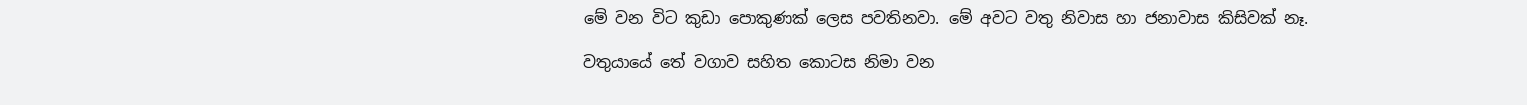මේ වන විට කුඩා පොකුණක් ලෙස පවතිනවා. මේ අවට වතු නිවාස හා ජනාවාස කිසිවක් නෑ.

වතුයායේ තේ වගාව සහිත කොටස නිමා වන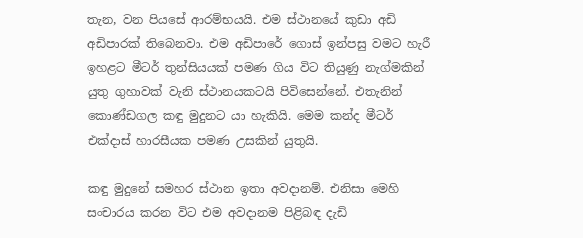තැන, වන පියසේ ආරම්භයයි. එම ස්ථානයේ කුඩා අඩි අඩිපාරක් තිබෙනවා. එම අඩිපාරේ ගොස් ඉන්පසු වමට හැරී ඉහළට මීටර් තුන්සියයක් පමණ ගිය විට තියුණු නැග්මකින් යුතු ගුහාවක් වැනි ස්ථානයකටයි පිවිසෙන්නේ. එතැනින් කොණ්ඩගල කඳු මුදුනට යා හැකියි. මෙම කන්ද මීටර් එක්දාස් හාරසීයක පමණ උසකින් යුතුයි.

කඳු මුදුනේ සමහර ස්ථාන ඉතා අවදානම්. එනිසා මෙහි සංචාරය කරන විට එම අවදානම පිළිබඳ දැඩි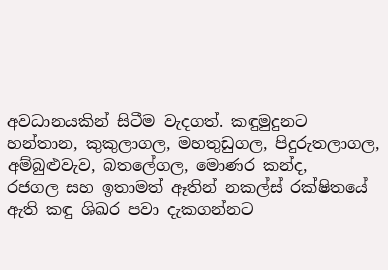අවධානයකින් සිටීම වැදගත්. කඳුමුදුනට හන්තාන, කුකුලාගල, මහතුඩුගල, පිදුරුතලාගල, අම්බුළුවැව, බතලේගල, මොණර කන්ද,
රජගල සහ ඉතාමත් ඈතින් නකල්ස් රක්ෂිතයේ ඇති කඳු ශිඛර පවා දැකගන්නට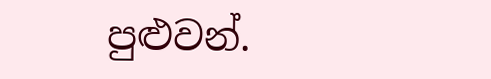පුළුවන්.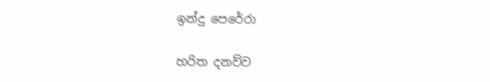ඉන්දු පෙරේරා

හරිත දනව්ව